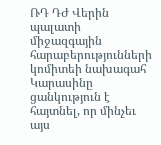ՌԴ ԴԺ Վերին պալատի միջազգային հարաբերությունների կոմիտեի նախագահ Կարասինը ցանկություն է հայտնել, որ մինչեւ այս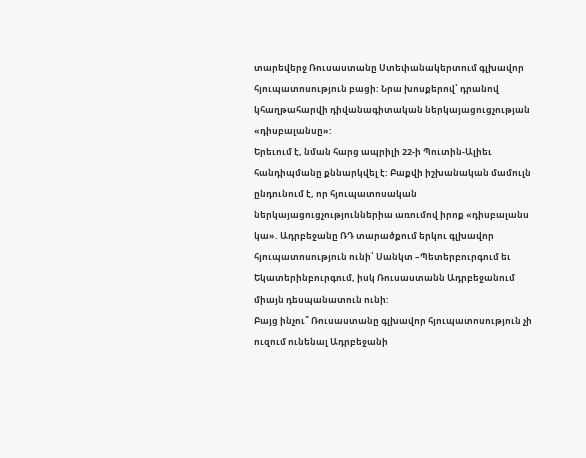տարեվերջ Ռուսաստանը Ստեփանակերտում գլխավոր հյուպատոսություն բացի: Նրա խոսքերով՝ դրանով կհաղթահարվի դիվանագիտական ներկայացուցչության «դիսբալանսը»:
Երեւում է, նման հարց ապրիլի 22-ի Պուտին-Ալիեւ հանդիպմանը քննարկվել է: Բաքվի իշխանական մամուլն ընդունում է, որ հյուպատոսական ներկայացուցչություններիա առումով իրոք «դիսբալանս կա». Ադրբեջանը ՌԴ տարածքում երկու գլխավոր հյուպատոսություն ունի՝ Սանկտ –Պետերբուրգում եւ Եկատերինբուրգում, իսկ Ռուսաստանն Ադրբեջանում միայն դեսպանատուն ունի:
Բայց ինչու՞ Ռուսաստանը գլխավոր հյուպատոսություն չի ուզում ունենալ Ադրբեջանի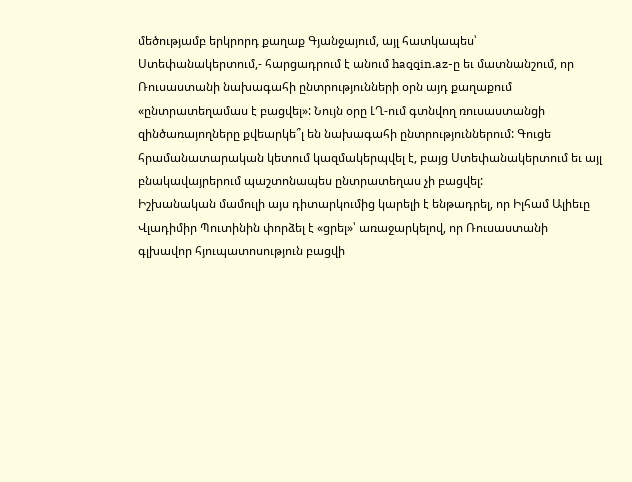մեծությամբ երկրորդ քաղաք Գյանջայում, այլ հատկապես՝ Ստեփանակերտում,- հարցադրում է անում haqqin.az-ը եւ մատնանշում, որ Ռուսաստանի նախագահի ընտրությունների օրն այդ քաղաքում «ընտրատեղամաս է բացվել»: Նույն օրը ԼՂ-ում գտնվող ռուսաստանցի զինծառայողները քվեարկե՞լ են նախագահի ընտրություններում: Գուցե հրամանատարական կետում կազմակերպվել է, բայց Ստեփանակերտում եւ այլ բնակավայրերում պաշտոնապես ընտրատեղաս չի բացվել:
Իշխանական մամուլի այս դիտարկումից կարելի է ենթադրել, որ Իլհամ Ալիեւը Վլադիմիր Պուտինին փորձել է «ցրել»՝ առաջարկելով, որ Ռուսաստանի գլխավոր հյուպատոսություն բացվի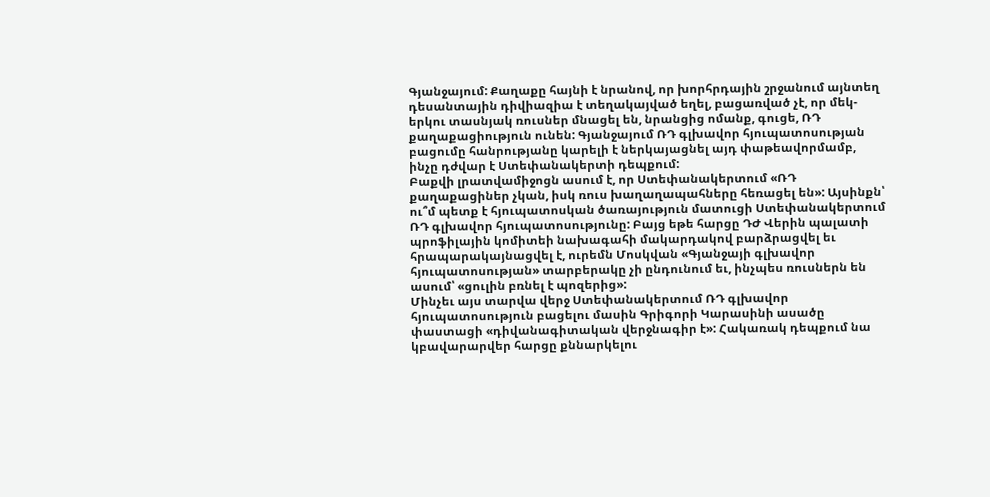Գյանջայում: Քաղաքը հայնի է նրանով, որ խորհրդային շրջանում այնտեղ դեսանտային դիվիազիա է տեղակայված եղել, բացառված չէ, որ մեկ-երկու տասնյակ ռուսներ մնացել են, նրանցից ոմանք, գուցե, ՌԴ քաղաքացիություն ունեն: Գյանջայում ՌԴ գլխավոր հյուպատոսության բացումը հանրությանը կարելի է ներկայացնել այդ փաթեավորմամբ, ինչը դժվար է Ստեփանակերտի դեպքում:
Բաքվի լրատվամիջոցն ասում է, որ Ստեփանակերտում «ՌԴ քաղաքացիներ չկան, իսկ ռուս խաղաղապահները հեռացել են»: Այսինքն՝ ու՞մ պետք է հյուպատոսկան ծառայություն մատուցի Ստեփանակերտում ՌԴ գլխավոր հյուպատոսությունը: Բայց եթե հարցը ԴԺ Վերին պալատի պրոֆիլային կոմիտեի նախագահի մակարդակով բարձրացվել եւ հրապարակայնացվել է, ուրեմն Մոսկվան «Գյանջայի գլխավոր հյուպատոսության» տարբերակը չի ընդունում եւ, ինչպես ռուսներն են ասում՝ «ցուլին բռնել է պոզերից»:
Մինչեւ այս տարվա վերջ Ստեփանակերտում ՌԴ գլխավոր հյուպատոսություն բացելու մասին Գրիգորի Կարասինի ասածը փաստացի «դիվանագիտական վերջնագիր է»: Հակառակ դեպքում նա կբավարարվեր հարցը քննարկելու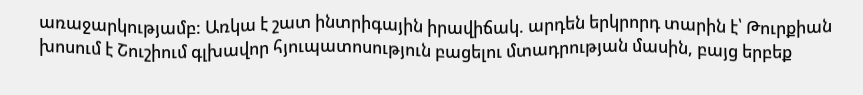առաջարկությամբ: Առկա է շատ ինտրիգային իրավիճակ. արդեն երկրորդ տարին է՝ Թուրքիան խոսում է Շուշիում գլխավոր հյուպատոսություն բացելու մտադրության մասին, բայց երբեք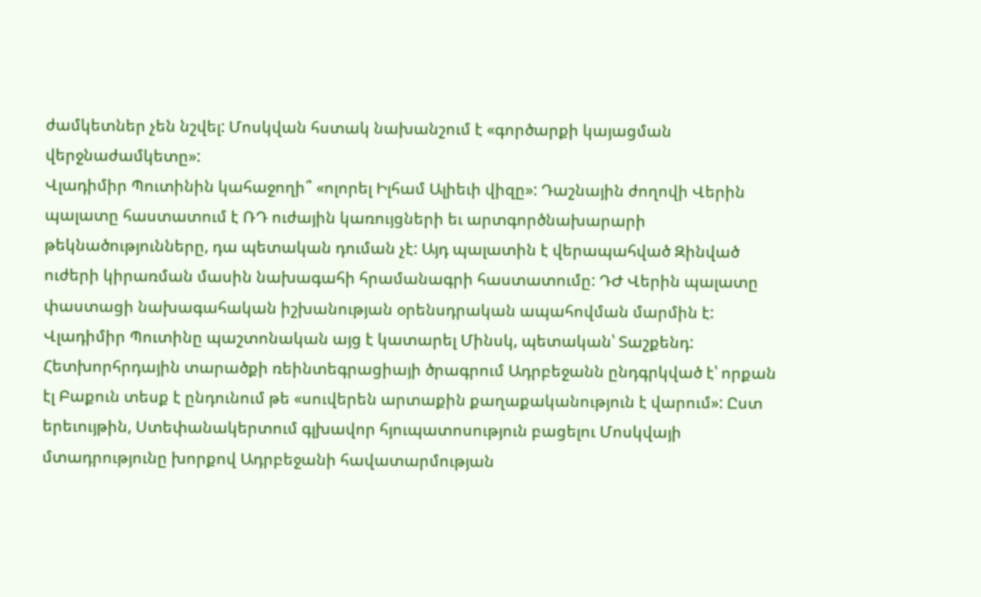ժամկետներ չեն նշվել: Մոսկվան հստակ նախանշում է «գործարքի կայացման վերջնաժամկետը»:
Վլադիմիր Պուտինին կահաջողի՞ «ոլորել Իլհամ Ալիեւի վիզը»: Դաշնային ժողովի Վերին պալատը հաստատում է ՌԴ ուժային կառույցների եւ արտգործնախարարի թեկնածությունները, դա պետական դուման չէ: Այդ պալատին է վերապահված Զինված ուժերի կիրառման մասին նախագահի հրամանագրի հաստատումը: ԴԺ Վերին պալատը փաստացի նախագահական իշխանության օրենսդրական ապահովման մարմին է: Վլադիմիր Պուտինը պաշտոնական այց է կատարել Մինսկ, պետական՝ Տաշքենդ:
Հետխորհրդային տարածքի ռեինտեգրացիայի ծրագրում Ադրբեջանն ընդգրկված է՝ որքան էլ Բաքուն տեսք է ընդունում թե «սուվերեն արտաքին քաղաքականություն է վարում»: Ըստ երեւույթին, Ստեփանակերտում գլխավոր հյուպատոսություն բացելու Մոսկվայի մտադրությունը խորքով Ադրբեջանի հավատարմության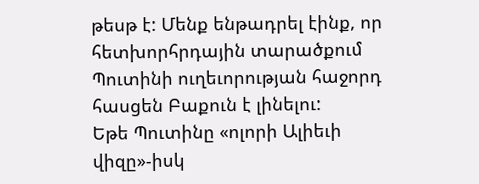թեսթ է: Մենք ենթադրել էինք, որ հետխորհրդային տարածքում Պուտինի ուղեւորության հաջորդ հասցեն Բաքուն է լինելու:
Եթե Պուտինը «ոլորի Ալիեւի վիզը»-իսկ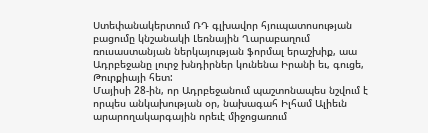Ստեփանակերտում ՌԴ գլխավոր հյուպատոսության բացումը կնշանակի Լեռնային Ղարաբաղում ռուսաստանյան ներկայության ֆորմալ երաշխիք, աա Ադրբեջանը լուրջ խնդիրներ կունենա Իրանի եւ, գուցե, Թուրքիայի հետ:
Մայիսի 28-ին, որ Ադրբեջանում պաշտոնապես նշվում է որպես անկախության օր, նախագահ Իլհամ Ալիեւն արարողակարգային որեւէ միջոցառում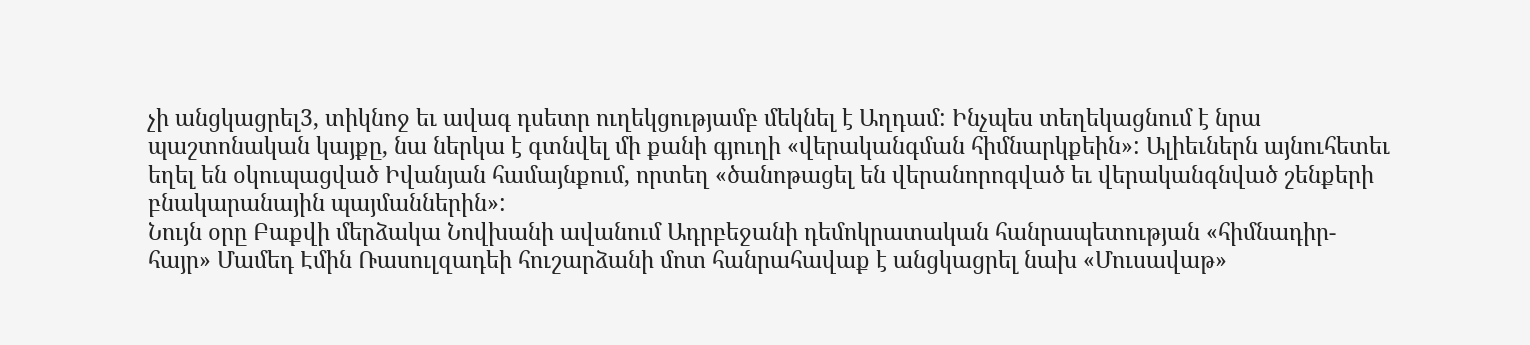չի անցկացրել3, տիկնոջ եւ ավագ դսետր ուղեկցությամբ մեկնել է Աղդամ: Ինչպես տեղեկացնում է նրա պաշտոնական կայքը, նա ներկա է գտնվել մի քանի գյուղի «վերականգման հիմնարկքեին»: Ալիեւներն այնուհետեւ եղել են օկուպացված Իվանյան համայնքում, որտեղ «ծանոթացել են վերանորոգված եւ վերականգնված շենքերի բնակարանային պայմաններին»:
Նույն օրը Բաքվի մերձակա Նովխանի ավանում Ադրբեջանի դեմոկրատական հանրապետության «հիմնադիր-հայր» Մամեդ Էմին Ռասուլզադեի հուշարձանի մոտ հանրահավաք է անցկացրել նախ «Մուսավաթ»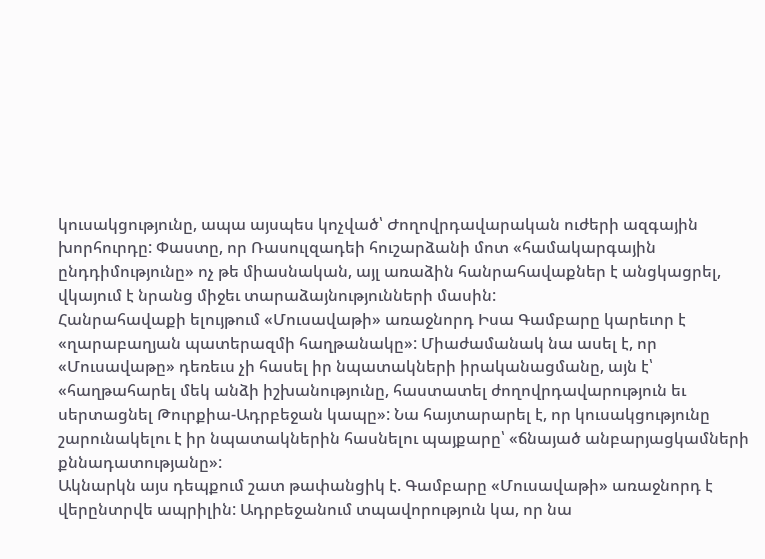կուսակցությունը, ապա այսպես կոչված՝ Ժողովրդավարական ուժերի ազգային խորհուրդը: Փաստը, որ Ռասուլզադեի հուշարձանի մոտ «համակարգային ընդդիմությունը» ոչ թե միասնական, այլ առաձին հանրահավաքներ է անցկացրել, վկայում է նրանց միջեւ տարաձայնությունների մասին:
Հանրահավաքի ելույթում «Մուսավաթի» առաջնորդ Իսա Գամբարը կարեւոր է «ղարաբաղյան պատերազմի հաղթանակը»: Միաժամանակ նա ասել է, որ «Մուսավաթը» դեռեւս չի հասել իր նպատակների իրականացմանը, այն է՝ «հաղթահարել մեկ անձի իշխանությունը, հաստատել ժողովրդավարություն եւ սերտացնել Թուրքիա-Ադրբեջան կապը»: Նա հայտարարել է, որ կուսակցությունը շարունակելու է իր նպատակներին հասնելու պայքարը՝ «ճնայած անբարյացկամների քննադատությանը»:
Ակնարկն այս դեպքում շատ թափանցիկ է. Գամբարը «Մուսավաթի» առաջնորդ է վերընտրվե ապրիլին: Ադրբեջանում տպավորություն կա, որ նա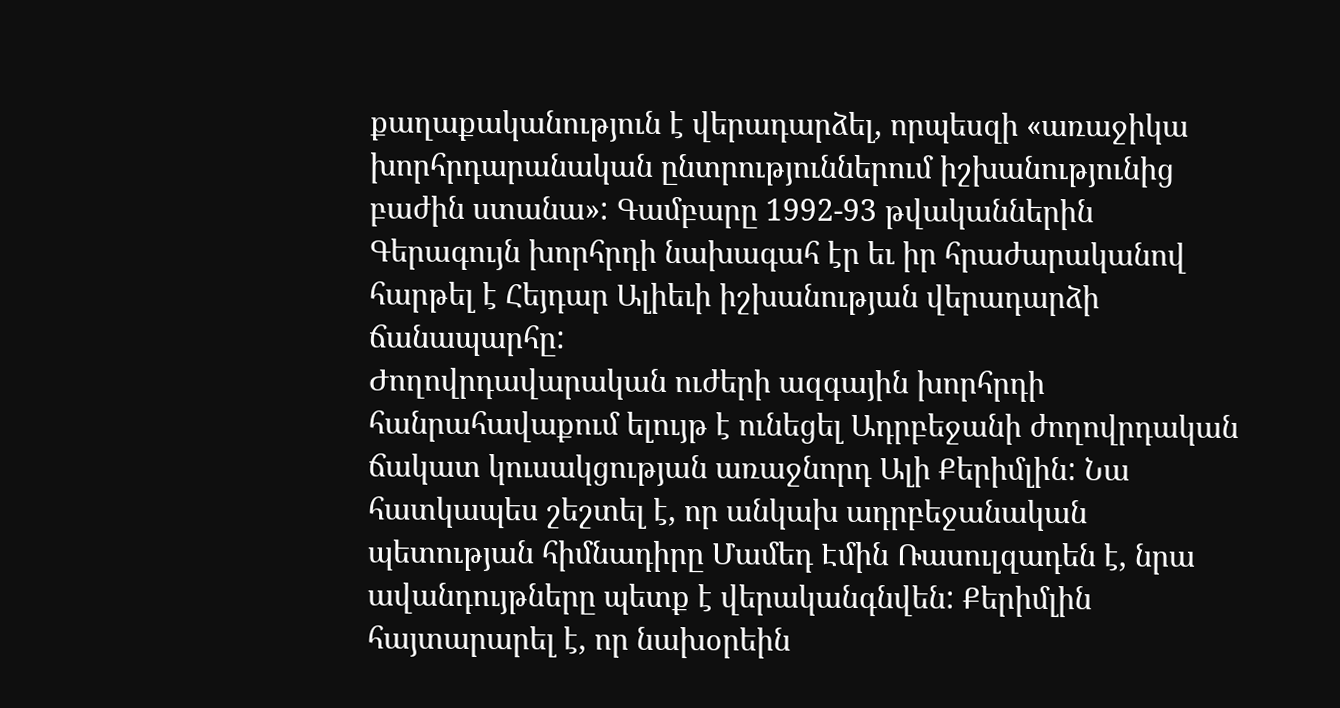քաղաքականություն է վերադարձել, որպեսզի «առաջիկա խորհրդարանական ընտրություններում իշխանությունից բաժին ստանա»: Գամբարը 1992-93 թվականներին Գերագույն խորհրդի նախագահ էր եւ իր հրաժարականով հարթել է Հեյդար Ալիեւի իշխանության վերադարձի ճանապարհը:
Ժողովրդավարական ուժերի ազգային խորհրդի հանրահավաքում ելույթ է ունեցել Ադրբեջանի ժողովրդական ճակատ կուսակցության առաջնորդ Ալի Քերիմլին: Նա հատկապես շեշտել է, որ անկախ ադրբեջանական պետության հիմնադիրը Մամեդ Էմին Ռասուլզադեն է, նրա ավանդույթները պետք է վերականգնվեն: Քերիմլին հայտարարել է, որ նախօրեին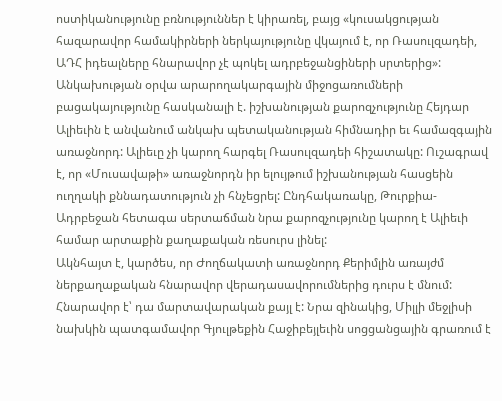ոստիկանությունը բռնություններ է կիրառել, բայց «կուսակցության հազարավոր համակիրների ներկայությունը վկայում է, որ Ռասուլզադեի, ԱԴՀ իդեալները հնարավոր չէ պոկել ադրբեջանցիների սրտերից»:
Անկախության օրվա արարողակարգային միջոցառումների բացակայությունը հասկանալի է. իշխանության քարոզչությունը Հեյդար Ալիեւին է անվանում անկախ պետականության հիմնադիր եւ համազգային առաջնորդ: Ալիեւը չի կարող հարգել Ռասուլզադեի հիշատակը: Ուշագրավ է, որ «Մուսավաթի» առաջնորդն իր ելույթում իշխանության հասցեին ուղղակի քննադատություն չի հնչեցրել: Ընդհակառակը, Թուրքիա-Ադրբեջան հետագա սերտաճման նրա քարոզչությունը կարող է Ալիեւի համար արտաքին քաղաքական ռեսուրս լինել:
Ակնհայտ է, կարծես, որ Ժողճակատի առաջնորդ Քերիմլին առայժմ ներքաղաքական հնարավոր վերադասավորումներից դուրս է մնում: Հնարավոր է՝ դա մարտավարական քայլ է: Նրա զինակից, Միլլի մեջլիսի նախկին պատգամավոր Գյուլթեքին Հաջիբեյլեւին սոցցանցային գրառում է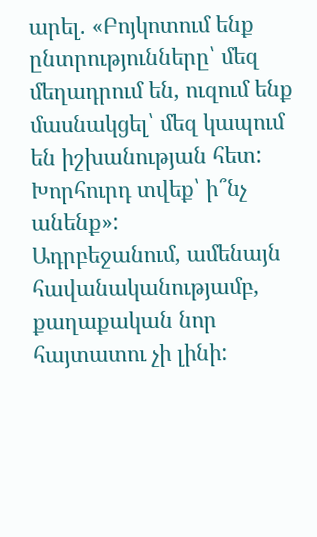արել. «Բոյկոտում ենք ընտրությունները՝ մեզ մեղադրում են, ուզում ենք մասնակցել՝ մեզ կապում են իշխանության հետ: Խորհուրդ տվեք՝ ի՞նչ անենք»:
Ադրբեջանում, ամենայն հավանականությամբ, քաղաքական նոր հայտատու չի լինի: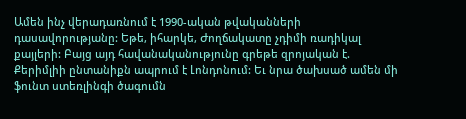Ամեն ինչ վերադառնում է 1990-ական թվականների դասավորությանը: Եթե, իհարկե, Ժողճակատը չդիմի ռադիկալ քայլերի: Բայց այդ հավանականությունը գրեթե զրոյական է. Քերիմլիի ընտանիքն ապրում է Լոնդոնում: Եւ նրա ծախսած ամեն մի ֆունտ ստեռլինգի ծագումն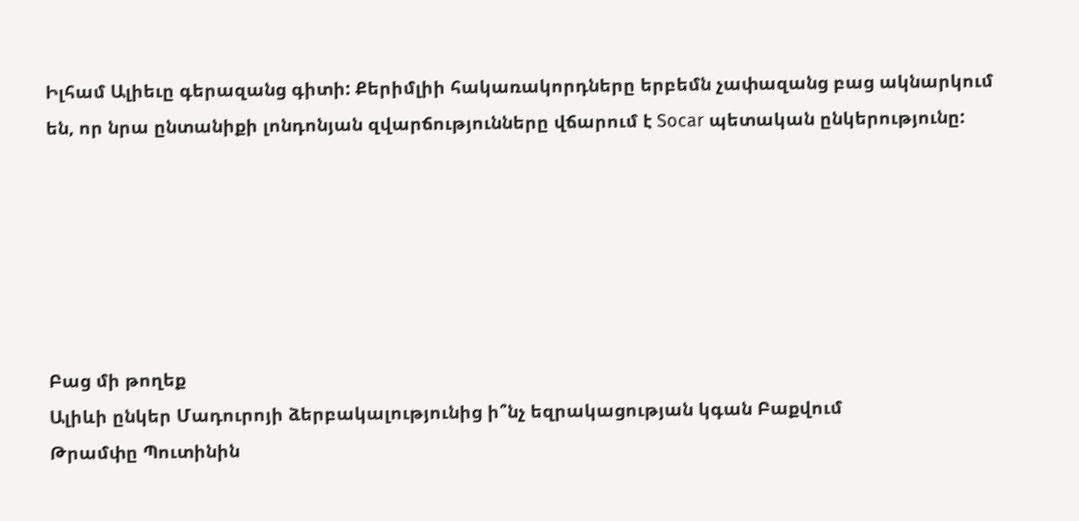Իլհամ Ալիեւը գերազանց գիտի: Քերիմլիի հակառակորդները երբեմն չափազանց բաց ակնարկում են, որ նրա ընտանիքի լոնդոնյան զվարճությունները վճարում է Socar պետական ընկերությունը:






Բաց մի թողեք
Ալիևի ընկեր Մադուրոյի ձերբակալությունից ի՞նչ եզրակացության կգան Բաքվում
Թրամփը Պուտինին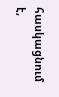հասկացնում է,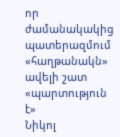որ ժամանակակից պատերազմում «հաղթանակն» ավելի շատ «պարտություն է»
Նիկոլ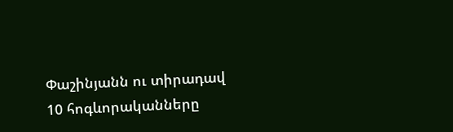Փաշինյանն ու տիրադավ 10 հոգևորականները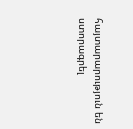հայտարարություն են ստորագրել